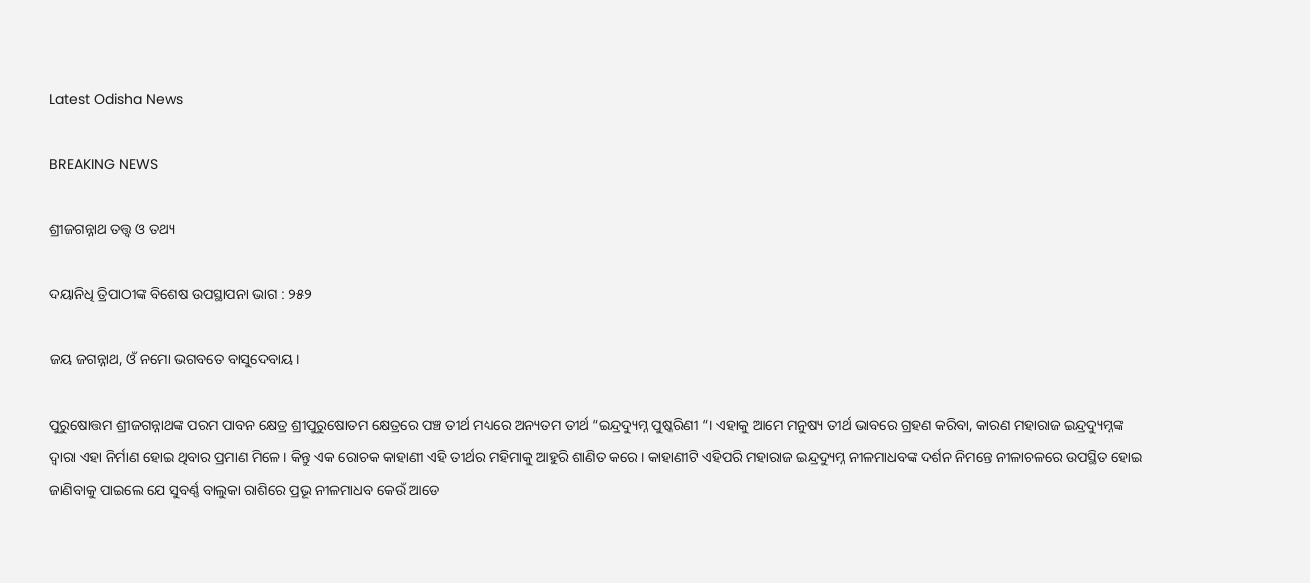Latest Odisha News

BREAKING NEWS

ଶ୍ରୀଜଗନ୍ନାଥ ତତ୍ତ୍ୱ ଓ ତଥ୍ୟ

ଦୟାନିଧି ତ୍ରିପାଠୀଙ୍କ ବିଶେଷ ଉପସ୍ଥାପନା ଭାଗ : ୨୫୨

ଜୟ ଜଗନ୍ନାଥ, ଓଁ ନମୋ ଭଗବତେ ବାସୁଦେବାୟ।

ପୁରୁଷୋତ୍ତମ ଶ୍ରୀଜଗନ୍ନାଥଙ୍କ ପରମ ପାବନ କ୍ଷେତ୍ର ଶ୍ରୀପୁରୁଷୋତମ କ୍ଷେତ୍ରରେ ପଞ୍ଚ ତୀର୍ଥ ମଧ୍ୟରେ ଅନ୍ୟତମ ତୀର୍ଥ “ଇନ୍ଦ୍ରଦ୍ୟୁମ୍ନ ପୁଷ୍କରିଣୀ “। ଏହାକୁ ଆମେ ମନୁଷ୍ୟ ତୀର୍ଥ ଭାବରେ ଗ୍ରହଣ କରିବା, କାରଣ ମହାରାଜ ଇନ୍ଦ୍ରଦ୍ୟୁମ୍ନଙ୍କ ଦ୍ୱାରା ଏହା ନିର୍ମାଣ ହୋଇ ଥିବାର ପ୍ରମାଣ ମିଳେ। କିନ୍ତୁ ଏକ ରୋଚକ କାହାଣୀ ଏହି ତୀର୍ଥର ମହିମାକୁ ଆହୁରି ଶାଣିତ କରେ। କାହାଣୀଟି ଏହିପରି ମହାରାଜ ଇନ୍ଦ୍ରଦ୍ୟୁମ୍ନ ନୀଳମାଧବଙ୍କ ଦର୍ଶନ ନିମନ୍ତେ ନୀଳାଚଳରେ ଉପସ୍ଥିତ ହୋଇ ଜାଣିବାକୁ ପାଇଲେ ଯେ ସୁବର୍ଣ୍ଣ ବାଲୁକା ରାଶିରେ ପ୍ରଭୂ ନୀଳମାଧବ କେଉଁ ଆଡେ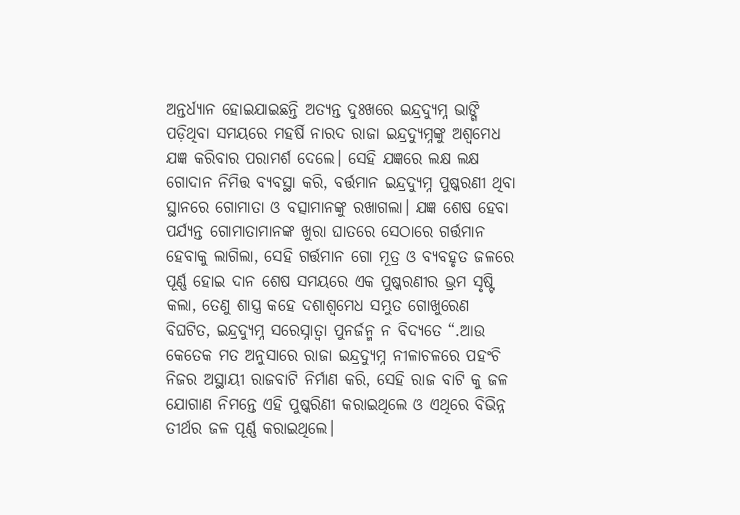ଅନ୍ତର୍ଧ୍ୟାନ ହୋଇଯାଇଛନ୍ତି ଅତ୍ୟନ୍ତ ଦୁଃଖରେ ଇନ୍ଦ୍ରଦ୍ୟୁମ୍ନ ଭାଙ୍ଗି ପଡ଼ିଥିବା ସମୟରେ ମହର୍ଷି ନାରଦ ରାଜା ଇନ୍ଦ୍ରଦ୍ୟୁମ୍ନଙ୍କୁ ଅଶ୍ୱମେଧ ଯଜ୍ଞ କରିବାର ପରାମର୍ଶ ଦେଲେ। ସେହି ଯଜ୍ଞରେ ଲକ୍ଷ ଲକ୍ଷ ଗୋଦାନ ନିମିତ୍ତ ବ୍ୟବସ୍ଥା କରି, ବର୍ତ୍ତମାନ ଇନ୍ଦ୍ରଦ୍ୟୁମ୍ନ ପୁଷ୍କରଣୀ ଥିବା ସ୍ଥାନରେ ଗୋମାତା ଓ ବତ୍ସାମାନଙ୍କୁ ରଖାଗଲା। ଯଜ୍ଞ ଶେଷ ହେବା ପର୍ଯ୍ୟନ୍ତ ଗୋମାତାମାନଙ୍କ ଖୁରା ଘାତରେ ସେଠାରେ ଗର୍ତ୍ତମାନ ହେବାକୁ ଲାଗିଲା, ସେହି ଗର୍ତ୍ତମାନ ଗୋ ମୂତ୍ର ଓ ବ୍ୟବହୃତ ଜଳରେ ପୂର୍ଣ୍ଣ ହୋଇ ଦାନ ଶେଷ ସମୟରେ ଏକ ପୁଷ୍କରଣୀର ଭ୍ରମ ସୃଷ୍ଟି କଲା, ତେଣୁ ଶାସ୍ତ୍ର କହେ ଦଶାଶ୍ୱମେଧ ସମ୍ଭୁତ ଗୋଖୁରେଣ ବିଘଟିତ, ଇନ୍ଦ୍ରଦ୍ୟୁମ୍ନ ସରେସ୍ନାତ୍ୱା ପୁନର୍ଜନ୍ମ ନ ବିଦ୍ୟତେ “.ଆଉ କେତେକ ମତ ଅନୁସାରେ ରାଜା ଇନ୍ଦ୍ରଦ୍ୟୁମ୍ନ ନୀଳାଚଳରେ ପହଂଚି ନିଜର ଅସ୍ଥାୟୀ ରାଜବାଟି ନିର୍ମାଣ କରି, ସେହି ରାଜ ବାଟି କୁ ଜଳ ଯୋଗାଣ ନିମନ୍ତେ ଏହି ପୁଷ୍କରିଣୀ କରାଇଥିଲେ ଓ ଏଥିରେ ବିଭିନ୍ନ ତୀର୍ଥର ଜଳ ପୂର୍ଣ୍ଣ କରାଇଥିଲେ।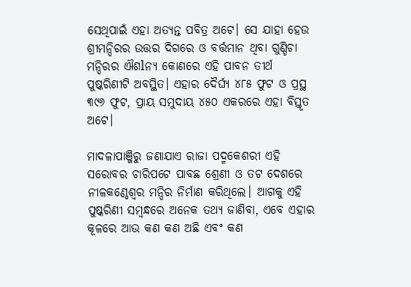ସେଥିପାଇଁ ଏହା ଅତ୍ୟନ୍ତ ପବିତ୍ର ଅଟେ। ସେ ଯାହା ହେଉ ଶ୍ରୀମନ୍ଦିରର ଉତ୍ତର ଦିଗରେ ଓ ବର୍ତ୍ତମାନ ଥିବା ଗୁଣ୍ଡିଚା ମନ୍ଦିରର ଐଶlନ୍ୟ କୋଣରେ ଏହି ପାବନ ତୀର୍ଥ ପୁଷ୍କରିଣୀଟି ଅବସ୍ଥିତ। ଏହାର ଦୈର୍ଘ୍ୟ ୪୮୫ ଫୁଟ ଓ ପ୍ରସ୍ଥ ୩୯୬ ଫୁଟ, ପ୍ରାୟ ସମୁଦାୟ ୪୫୦ ଏକରରେ ଏହା ବିସ୍ତୃତ ଅଟେ।

ମାଦଳାପାଞ୍ଜିରୁ ଜଣାଯାଏ ରାଜା ପଦ୍ମକେଶରୀ ଏହି ସରୋବର ଚାରିପଟେ ପାବଛ ଶ୍ରେଣୀ ଓ ତଟ ଦେଶରେ ନୀଳକଣ୍ଠେଶ୍ବର ମନ୍ଦିର ନିର୍ମାଣ କରିଥିଲେ। ଆଗକୁ ଏହି ପୁଷ୍କରିଣୀ ସମ୍ବନ୍ଧରେ ଅନେକ ତଥ୍ୟ ଜାଣିବା, ଏବେ ଏହାର କୂଳରେ ଆଉ କଣ କଣ ଅଛି ଏବଂ କଣ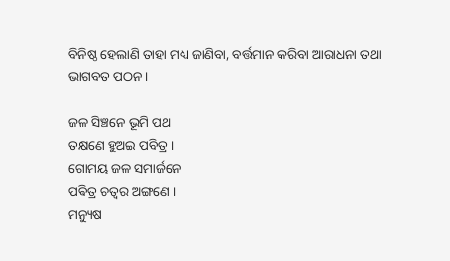ବିନିଷ୍ଠ ହେଲାଣି ତାହା ମଧ୍ୟ ଜାଣିବା, ବର୍ତ୍ତମାନ କରିବା ଆରାଧନା ତଥା ଭାଗବତ ପଠନ ।

ଜଳ ସିଞ୍ଚନେ ଭୂମି ପଥ
ତକ୍ଷଣେ ହୁଅଇ ପବିତ୍ର ।
ଗୋମୟ ଜଳ ସମାର୍ଜନେ
ପଵିତ୍ର ଚତ୍ୱର ଅଙ୍ଗଣେ ।
ମନ୍ୟୁଷ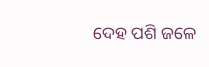ଦେହ ପଶି ଜଳେ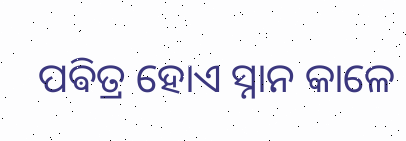ପଵିତ୍ର ହୋଏ ସ୍ନାନ କାଳେ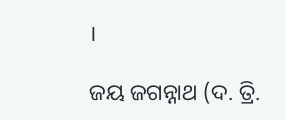।

ଜୟ ଜଗନ୍ନାଥ (ଦ. ତ୍ରି.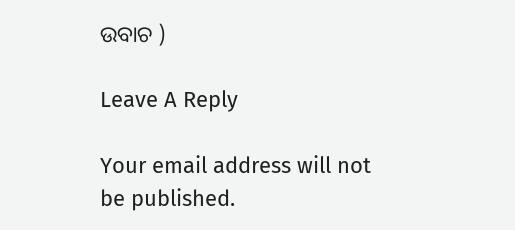ଉବାଚ )

Leave A Reply

Your email address will not be published.